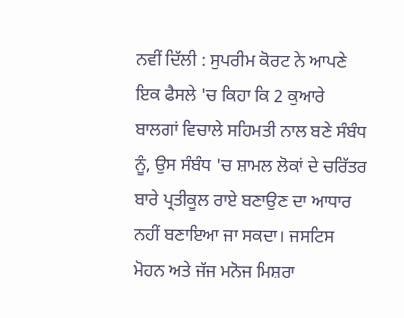ਨਵੀਂ ਦਿੱਲੀ : ਸੁਪਰੀਮ ਕੋਰਟ ਨੇ ਆਪਣੇ ਇਕ ਫੈਸਲੇ 'ਚ ਕਿਹਾ ਕਿ 2 ਕੁਆਰੇ ਬਾਲਗਾਂ ਵਿਚਾਲੇ ਸਹਿਮਤੀ ਨਾਲ ਬਣੇ ਸੰਬੰਧ ਨੂੰ, ਉਸ ਸੰਬੰਧ 'ਚ ਸ਼ਾਮਲ ਲੋਕਾਂ ਦੇ ਚਰਿੱਤਰ ਬਾਰੇ ਪ੍ਰਤੀਕੂਲ ਰਾਏ ਬਣਾਉਣ ਦਾ ਆਧਾਰ ਨਹੀਂ ਬਣਾਇਆ ਜਾ ਸਕਦਾ। ਜਸਟਿਸ ਮੋਹਨ ਅਤੇ ਜੱਜ ਮਨੋਜ ਮਿਸ਼ਰਾ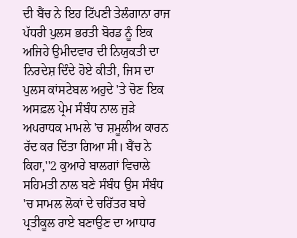ਦੀ ਬੈਂਚ ਨੇ ਇਹ ਟਿੱਪਣੀ ਤੇਲੰਗਾਨਾ ਰਾਜ ਪੱਧਰੀ ਪੁਲਸ ਭਰਤੀ ਬੋਰਡ ਨੂੰ ਇਕ ਅਜਿਹੇ ਉਮੀਦਵਾਰ ਦੀ ਨਿਯੁਕਤੀ ਦਾ ਨਿਰਦੇਸ਼ ਦਿੰਦੇ ਹੋਏ ਕੀਤੀ, ਜਿਸ ਦਾ ਪੁਲਸ ਕਾਂਸਟੇਬਲ ਅਹੁਦੇ 'ਤੇ ਚੋਣ ਇਕ ਅਸਫ਼ਲ ਪ੍ਰੇਮ ਸੰਬੰਧ ਨਾਲ ਜੁੜੇ ਅਪਰਾਧਕ ਮਾਮਲੇ 'ਚ ਸ਼ਮੂਲੀਅ ਕਾਰਨ ਰੱਦ ਕਰ ਦਿੱਤਾ ਗਿਆ ਸੀ। ਬੈਂਚ ਨੇ ਕਿਹਾ,''2 ਕੁਆਰੇ ਬਾਲਗਾਂ ਵਿਚਾਲੇ ਸਹਿਮਤੀ ਨਾਲ ਬਣੇ ਸੰਬੰਧ ਉਸ ਸੰਬੰਧ 'ਚ ਸਾਮਲ ਲੋਕਾਂ ਦੇ ਚਰਿੱਤਰ ਬਾਰੇ ਪ੍ਰਤੀਕੂਲ ਰਾਏ ਬਣਾਉਣ ਦਾ ਆਧਾਰ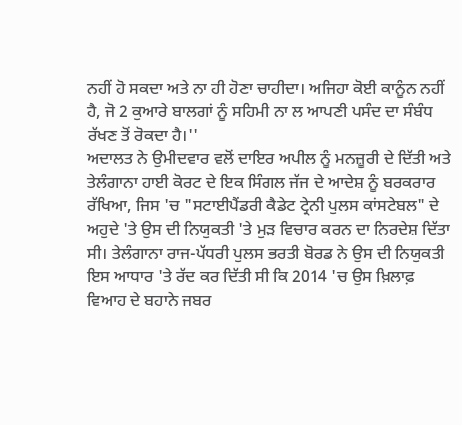ਨਹੀਂ ਹੋ ਸਕਦਾ ਅਤੇ ਨਾ ਹੀ ਹੋਣਾ ਚਾਹੀਦਾ। ਅਜਿਹਾ ਕੋਈ ਕਾਨੂੰਨ ਨਹੀਂ ਹੈ, ਜੋ 2 ਕੁਆਰੇ ਬਾਲਗਾਂ ਨੂੰ ਸਹਿਮੀ ਨਾ ਲ ਆਪਣੀ ਪਸੰਦ ਦਾ ਸੰਬੰਧ ਰੱਖਣ ਤੋਂ ਰੋਕਦਾ ਹੈ।''
ਅਦਾਲਤ ਨੇ ਉਮੀਦਵਾਰ ਵਲੋਂ ਦਾਇਰ ਅਪੀਲ ਨੂੰ ਮਨਜ਼ੂਰੀ ਦੇ ਦਿੱਤੀ ਅਤੇ ਤੇਲੰਗਾਨਾ ਹਾਈ ਕੋਰਟ ਦੇ ਇਕ ਸਿੰਗਲ ਜੱਜ ਦੇ ਆਦੇਸ਼ ਨੂੰ ਬਰਕਰਾਰ ਰੱਖਿਆ, ਜਿਸ 'ਚ "ਸਟਾਈਪੈਂਡਰੀ ਕੈਡੇਟ ਟ੍ਰੇਨੀ ਪੁਲਸ ਕਾਂਸਟੇਬਲ" ਦੇ ਅਹੁਦੇ 'ਤੇ ਉਸ ਦੀ ਨਿਯੁਕਤੀ 'ਤੇ ਮੁੜ ਵਿਚਾਰ ਕਰਨ ਦਾ ਨਿਰਦੇਸ਼ ਦਿੱਤਾ ਸੀ। ਤੇਲੰਗਾਨਾ ਰਾਜ-ਪੱਧਰੀ ਪੁਲਸ ਭਰਤੀ ਬੋਰਡ ਨੇ ਉਸ ਦੀ ਨਿਯੁਕਤੀ ਇਸ ਆਧਾਰ 'ਤੇ ਰੱਦ ਕਰ ਦਿੱਤੀ ਸੀ ਕਿ 2014 'ਚ ਉਸ ਖ਼ਿਲਾਫ਼ ਵਿਆਹ ਦੇ ਬਹਾਨੇ ਜਬਰ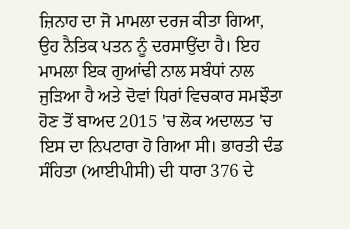ਜ਼ਿਨਾਹ ਦਾ ਜੋ ਮਾਮਲਾ ਦਰਜ ਕੀਤਾ ਗਿਆ, ਉਹ ਨੈਤਿਕ ਪਤਨ ਨੂੰ ਦਰਸਾਉਂਦਾ ਹੈ। ਇਹ ਮਾਮਲਾ ਇਕ ਗੁਆਂਢੀ ਨਾਲ ਸਬੰਧਾਂ ਨਾਲ ਜੁੜਿਆ ਹੈ ਅਤੇ ਦੋਵਾਂ ਧਿਰਾਂ ਵਿਚਕਾਰ ਸਮਝੌਤਾ ਹੋਣ ਤੋਂ ਬਾਅਦ 2015 'ਚ ਲੋਕ ਅਦਾਲਤ 'ਚ ਇਸ ਦਾ ਨਿਪਟਾਰਾ ਹੋ ਗਿਆ ਸੀ। ਭਾਰਤੀ ਦੰਡ ਸੰਹਿਤਾ (ਆਈਪੀਸੀ) ਦੀ ਧਾਰਾ 376 ਦੇ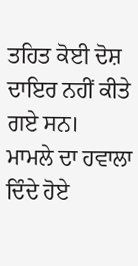ਤਹਿਤ ਕੋਈ ਦੋਸ਼ ਦਾਇਰ ਨਹੀਂ ਕੀਤੇ ਗਏ ਸਨ।
ਮਾਮਲੇ ਦਾ ਹਵਾਲਾ ਦਿੰਦੇ ਹੋਏ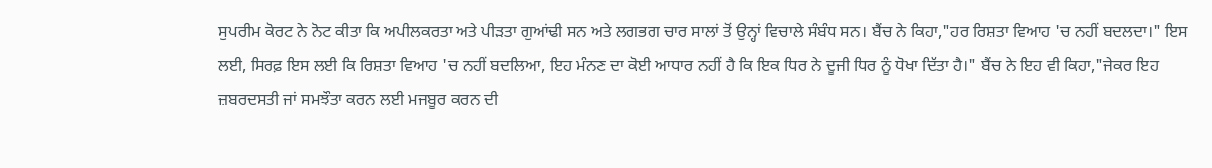ਸੁਪਰੀਮ ਕੋਰਟ ਨੇ ਨੋਟ ਕੀਤਾ ਕਿ ਅਪੀਲਕਰਤਾ ਅਤੇ ਪੀੜਤਾ ਗੁਆਂਢੀ ਸਨ ਅਤੇ ਲਗਭਗ ਚਾਰ ਸਾਲਾਂ ਤੋਂ ਉਨ੍ਹਾਂ ਵਿਚਾਲੇ ਸੰਬੰਧ ਸਨ। ਬੈਂਚ ਨੇ ਕਿਹਾ,"ਹਰ ਰਿਸ਼ਤਾ ਵਿਆਹ 'ਚ ਨਹੀਂ ਬਦਲਦਾ।" ਇਸ ਲਈ, ਸਿਰਫ਼ ਇਸ ਲਈ ਕਿ ਰਿਸ਼ਤਾ ਵਿਆਹ 'ਚ ਨਹੀਂ ਬਦਲਿਆ, ਇਹ ਮੰਨਣ ਦਾ ਕੋਈ ਆਧਾਰ ਨਹੀਂ ਹੈ ਕਿ ਇਕ ਧਿਰ ਨੇ ਦੂਜੀ ਧਿਰ ਨੂੰ ਧੋਖਾ ਦਿੱਤਾ ਹੈ।" ਬੈਂਚ ਨੇ ਇਹ ਵੀ ਕਿਹਾ,"ਜੇਕਰ ਇਹ ਜ਼ਬਰਦਸਤੀ ਜਾਂ ਸਮਝੌਤਾ ਕਰਨ ਲਈ ਮਜਬੂਰ ਕਰਨ ਦੀ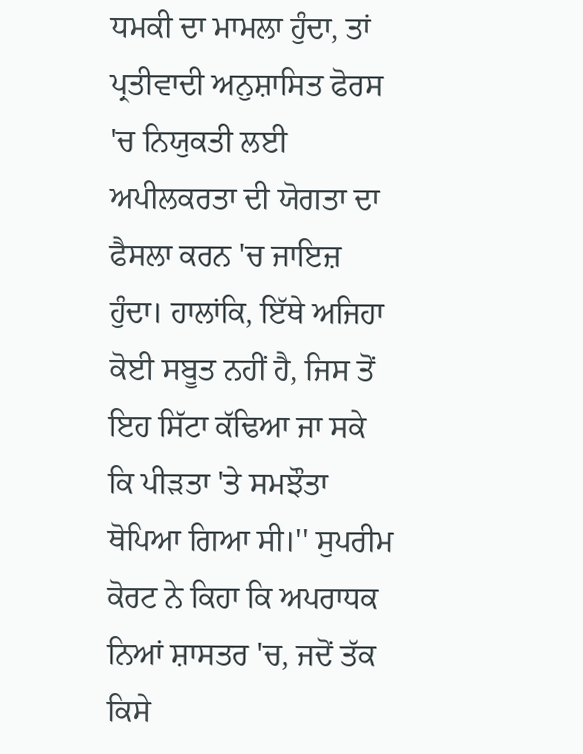ਧਮਕੀ ਦਾ ਮਾਮਲਾ ਹੁੰਦਾ, ਤਾਂ ਪ੍ਰਤੀਵਾਦੀ ਅਨੁਸ਼ਾਸਿਤ ਫੋਰਸ 'ਚ ਨਿਯੁਕਤੀ ਲਈ ਅਪੀਲਕਰਤਾ ਦੀ ਯੋਗਤਾ ਦਾ ਫੈਸਲਾ ਕਰਨ 'ਚ ਜਾਇਜ਼ ਹੁੰਦਾ। ਹਾਲਾਂਕਿ, ਇੱਥੇ ਅਜਿਹਾ ਕੋਈ ਸਬੂਤ ਨਹੀਂ ਹੈ, ਜਿਸ ਤੋਂ ਇਹ ਸਿੱਟਾ ਕੱਢਿਆ ਜਾ ਸਕੇ ਕਿ ਪੀੜਤਾ 'ਤੇ ਸਮਝੌਤਾ ਥੋਪਿਆ ਗਿਆ ਸੀ।'' ਸੁਪਰੀਮ ਕੋਰਟ ਨੇ ਕਿਹਾ ਕਿ ਅਪਰਾਧਕ ਨਿਆਂ ਸ਼ਾਸਤਰ 'ਚ, ਜਦੋਂ ਤੱਕ ਕਿਸੇ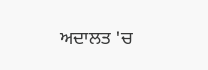ਅਦਾਲਤ 'ਚ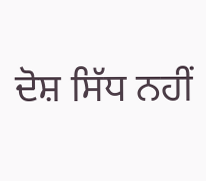ਦੋਸ਼ ਸਿੱਧ ਨਹੀਂ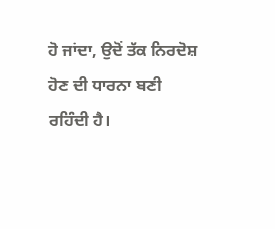ਹੋ ਜਾਂਦਾ, ਉਦੋਂ ਤੱਕ ਨਿਰਦੋਸ਼ ਹੋਣ ਦੀ ਧਾਰਨਾ ਬਣੀ ਰਹਿੰਦੀ ਹੈ।